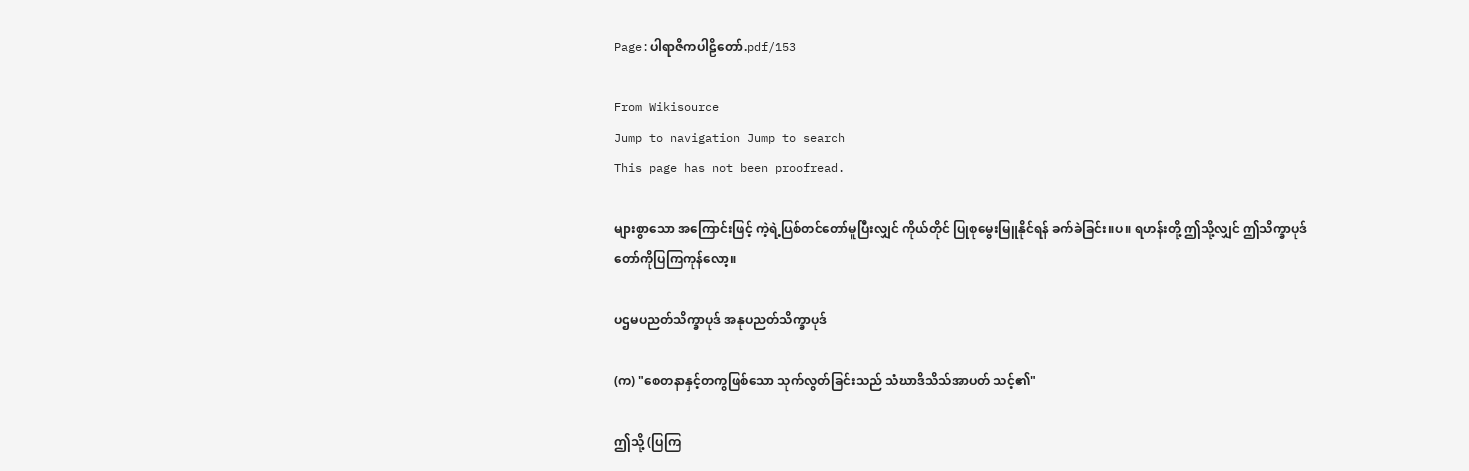Page:ပါရာဇိကပါဠိတော်.pdf/153

From Wikisource
Jump to navigation Jump to search
This page has not been proofread.

များစွာသော အကြောင်းဖြင့် ကဲ့ရဲ့ပြစ်တင်တော်မူပြီးလျှင် ကိုယ်တိုင် ပြုစုမွေးမြူနိုင်ရန် ခက်ခဲခြင်း။ပ။ ရဟန်းတို့ ဤသို့လျှင် ဤသိက္ခာပုဒ်တော်ကိုပြကြကုန်လော့။

ပဌမပညတ်သိက္ခာပုဒ် အနုပညတ်သိက္ခာပုဒ်

(က) "စေတနာနှင့်တကွဖြစ်သော သုက်လွတ်ခြင်းသည် သံဃာဒိသိသ်အာပတ် သင့်၏"

ဤသို့ (ပြကြ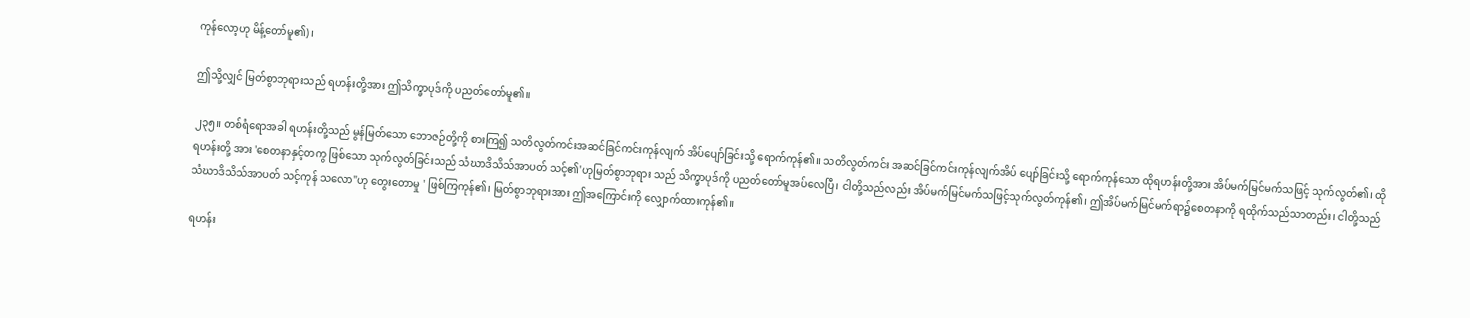ကုန်လော့ဟု မိန့်တော်မူ၏)၊

ဤသို့လျှင် မြတ်စွာဘုရားသည် ရဟန်းတို့အား ဤသိက္ခာပုဒ်ကို ပညတ်တော်မူ၏။

၂၃၅။ တစ်ရံရောအခါ ရဟန်းတို့သည် မွန်မြတ်သော ဘောဇဉ်တို့ကို စားကြ၍ သတိလွတ်ကင်းအဆင်ခြင်ကင်းကုန်လျက် အိပ်ပျော်ခြင်းသို့ ရောက်ကုန်၏။ သတိလွတ်ကင်း အဆင်ခြင်ကင်းကုန်လျက်အိပ် ပျော်ခြင်းသို့ ရောက်ကုန်သော ထိုရဟန်းတို့အား အိပ်မက်မြင်မက်သဖြင့် သုက်လွတ်၏၊ ထိုရဟန်းတို့ အား 'စေတနာနှင့်တကွ ဖြစ်သော သုက်လွတ်ခြင်းသည် သံဃာဒိသိသ်အာပတ် သင့်၏'ဟုမြတ်စွာဘုရား သည် သိက္ခာပုဒ်ကို ပညတ်တော်မူအပ်လေပြီ၊ ငါတို့သည်လည်း အိပ်မက်မြင်မက်သဖြင့်သုက်လွတ်ကုန်၏၊ ဤအိပ်မက်မြင်မက်ရာ၌စေတနာကို ရထိုက်သည်သာတည်း၊ ငါတို့သည်သံဃာဒိသိသ်အာပတ် သင့်ကုန် သလော"ဟု တွေးတောမှု ' ဖြစ်ကြကုန်၏၊ မြတ်စွာဘုရားအား ဤအကြောင်းကို လျှောက်ထားကုန်၏။

ရဟန်း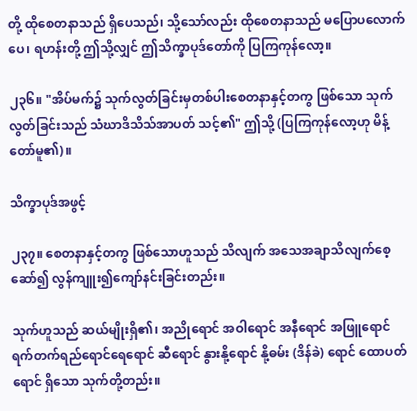တို့ ထိုစေတနာသည် ရှိပေသည်၊ သို့သော်လည်း ထိုစေတနာသည် မပြောပလောက်ပေ၊ ရဟန်းတို့ ဤသို့လျှင် ဤသိက္ခာပုဒ်တော်ကို ပြကြကုန်လော့။

၂၃၆။ "အိပ်မက်၌ သုက်လွတ်ခြင်းမှတစ်ပါးစေတနာနှင့်တကွ ဖြစ်သော သုက်လွတ်ခြင်းသည် သံဃာဒိသိသ်အာပတ် သင့်၏" ဤသို့ (ပြကြကုန်လော့ဟု မိန့်တော်မူ၏)။

သိက္ခာပုဒ်အဖွင့်

၂၃၇။ စေတနာနှင့်တကွ ဖြစ်သောဟူသည် သိလျက် အသေအချာသိလျက်စေ့ဆော်၍ လွန်ကျူး၍ကျော်နင်းခြင်းတည်း။

သုက်ဟူသည် ဆယ်မျိုးရှိ၏၊ အညိုရောင် အဝါရောင် အနီရောင် အဖြူရောင် ရက်တက်ရည်ရောင်ရေရောင် ဆီရောင် နွားနို့ရောင် နို့ဓမ်း (ဒိန်ခဲ) ရောင် ထောပတ်ရောင် ရှိသော သုက်တို့တည်း။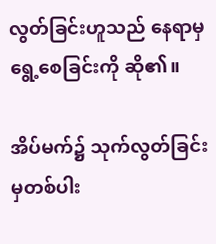လွတ်ခြင်းဟူသည် နေရာမှ ရွေ့စေခြင်းကို ဆို၏။

အိပ်မက်၌ သုက်လွတ်ခြင်းမှတစ်ပါး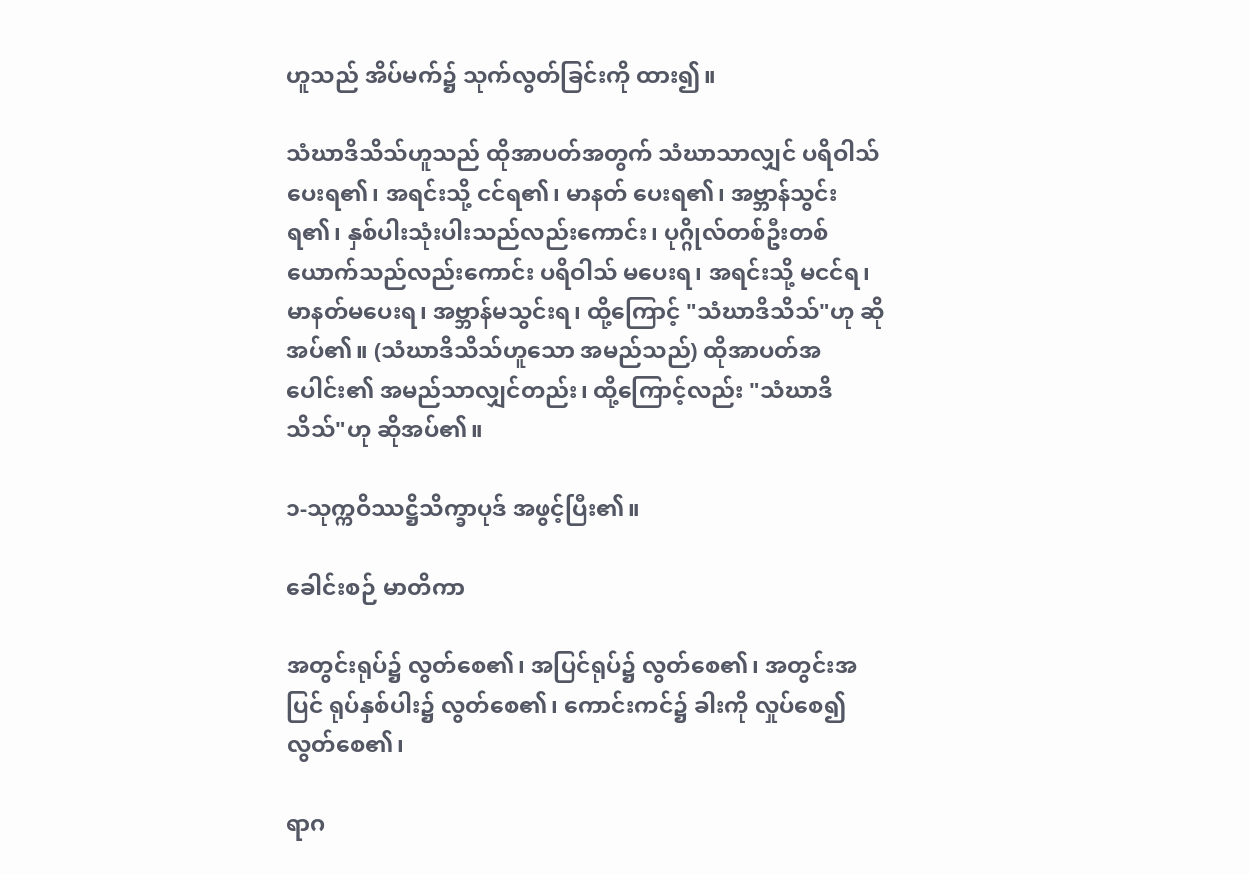ဟူသည် အိပ်မက်၌ သုက်လွတ်ခြင်းကို ထား၍။

သံဃာဒိသိသ်ဟူသည် ထိုအာပတ်အတွက် သံဃာသာလျှင် ပရိဝါသ် ပေးရ၏၊ အရင်းသို့ ငင်ရ၏၊ မာနတ် ပေးရ၏၊ အဗ္ဘာန်သွင်းရ၏၊ နှစ်ပါးသုံးပါးသည်လည်းကောင်း၊ ပုဂ္ဂိုလ်တစ်ဦးတစ်ယောက်သည်လည်းကောင်း ပရိဝါသ် မပေးရ၊ အရင်းသို့ မငင်ရ၊ မာနတ်မပေးရ၊ အဗ္ဘာန်မသွင်းရ၊ ထို့ကြောင့် "သံဃာဒိသိသ်"ဟု ဆိုအပ်၏။ (သံဃာဒိသိသ်ဟူသော အမည်သည်) ထိုအာပတ်အပေါင်း၏ အမည်သာလျှင်တည်း၊ ထို့ကြောင့်လည်း "သံဃာဒိသိသ်"ဟု ဆိုအပ်၏။

၁-သုက္ကဝိဿဋ္ဌိသိက္ခာပုဒ် အဖွင့်ပြီး၏။

ခေါင်းစဉ် မာတိကာ

အတွင်းရုပ်၌ လွတ်စေ၏၊ အပြင်ရုပ်၌ လွတ်စေ၏၊ အတွင်းအပြင် ရုပ်နှစ်ပါး၌ လွတ်စေ၏၊ ကောင်းကင်၌ ခါးကို လှုပ်စေ၍ လွတ်စေ၏၊

ရာဂ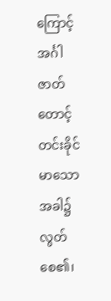ကြောင့် အင်္ဂါဇာတ် တောင့်တင်းခိုင်မာသော အခါ၌ လွတ်စေ၏၊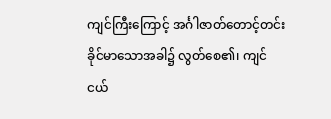ကျင်ကြီးကြောင့် အင်္ဂါဇာတ်တောင့်တင်းခိုင်မာသောအခါ၌ လွတ်စေ၏၊ ကျင်ငယ်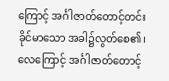ကြောင့် အင်္ဂါဇာတ်တောင့်တင်းခိုင်မာသော အခါ၌လွတ်စေ၏၊ လေကြောင့် အင်္ဂါဇာတ်တောင့်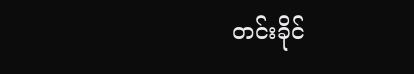တင်းခိုင်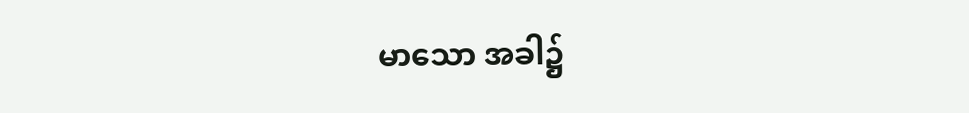မာသော အခါ၌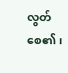လွတ်စေ၏၊